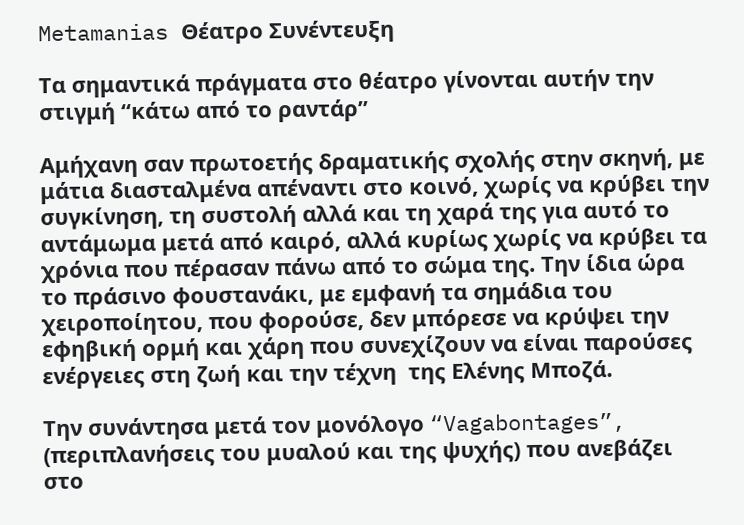Metamanias Θέατρο Συνέντευξη

Τα σημαντικά πράγματα στο θέατρο γίνονται αυτήν την στιγμή “κάτω από το ραντάρ”

Αμήχανη σαν πρωτοετής δραματικής σχολής στην σκηνή, με μάτια διασταλμένα απέναντι στο κοινό, χωρίς να κρύβει την συγκίνηση, τη συστολή αλλά και τη χαρά της για αυτό το αντάμωμα μετά από καιρό, αλλά κυρίως χωρίς να κρύβει τα χρόνια που πέρασαν πάνω από το σώμα της. Την ίδια ώρα το πράσινο φουστανάκι, με εμφανή τα σημάδια του χειροποίητου, που φορούσε, δεν μπόρεσε να κρύψει την εφηβική ορμή και χάρη που συνεχίζουν να είναι παρούσες ενέργειες στη ζωή και την τέχνη  της Ελένης Μποζά.

Την συνάντησα μετά τον μονόλογο “Vagabontages”, (περιπλανήσεις του μυαλού και της ψυχής) που ανεβάζει στο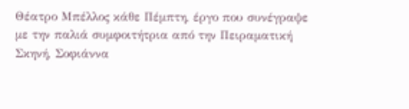Θέατρο Μπέλλος κάθε Πέμπτη, έργο που συνέγραψε με την παλιά συμφοιτήτρια από την Πειραματική Σκηνή, Σοφιάννα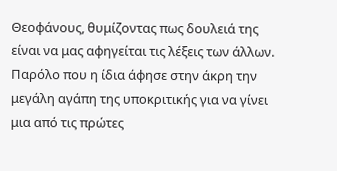Θεοφάνους, θυμίζοντας πως δουλειά της είναι να μας αφηγείται τις λέξεις των άλλων. Παρόλο που η ίδια άφησε στην άκρη την μεγάλη αγάπη της υποκριτικής για να γίνει μια από τις πρώτες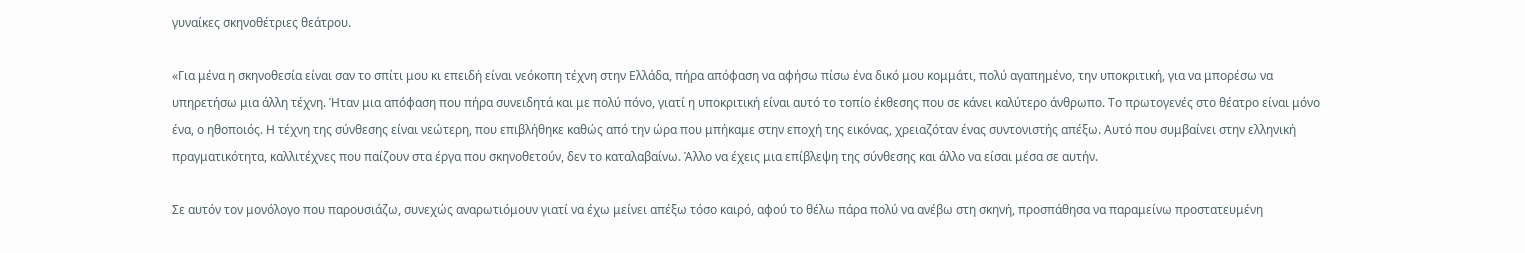γυναίκες σκηνοθέτριες θεάτρου.

«Για μένα η σκηνοθεσία είναι σαν το σπίτι μου κι επειδή είναι νεόκοπη τέχνη στην Ελλάδα, πήρα απόφαση να αφήσω πίσω ένα δικό μου κομμάτι, πολύ αγαπημένο, την υποκριτική, για να μπορέσω να υπηρετήσω μια άλλη τέχνη. Ήταν μια απόφαση που πήρα συνειδητά και με πολύ πόνο, γιατί η υποκριτική είναι αυτό το τοπίο έκθεσης που σε κάνει καλύτερο άνθρωπο. Το πρωτογενές στο θέατρο είναι μόνο ένα, ο ηθοποιός. Η τέχνη της σύνθεσης είναι νεώτερη, που επιβλήθηκε καθώς από την ώρα που μπήκαμε στην εποχή της εικόνας, χρειαζόταν ένας συντονιστής απέξω. Αυτό που συμβαίνει στην ελληνική πραγματικότητα, καλλιτέχνες που παίζουν στα έργα που σκηνοθετούν, δεν το καταλαβαίνω. Άλλο να έχεις μια επίβλεψη της σύνθεσης και άλλο να είσαι μέσα σε αυτήν.

Σε αυτόν τον μονόλογο που παρουσιάζω, συνεχώς αναρωτιόμουν γιατί να έχω μείνει απέξω τόσο καιρό, αφού το θέλω πάρα πολύ να ανέβω στη σκηνή, προσπάθησα να παραμείνω προστατευμένη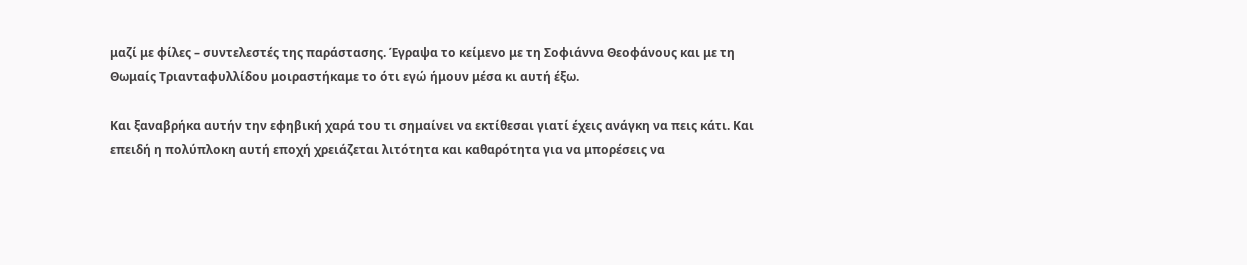μαζί με φίλες – συντελεστές της παράστασης. Έγραψα το κείμενο με τη Σοφιάννα Θεοφάνους και με τη Θωμαίς Τριανταφυλλίδου μοιραστήκαμε το ότι εγώ ήμουν μέσα κι αυτή έξω.

Και ξαναβρήκα αυτήν την εφηβική χαρά του τι σημαίνει να εκτίθεσαι γιατί έχεις ανάγκη να πεις κάτι. Και επειδή η πολύπλοκη αυτή εποχή χρειάζεται λιτότητα και καθαρότητα για να μπορέσεις να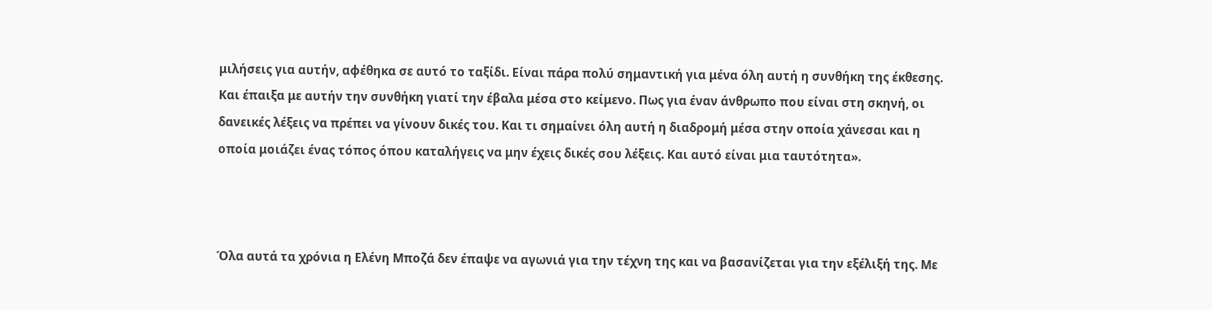μιλήσεις για αυτήν, αφέθηκα σε αυτό το ταξίδι. Είναι πάρα πολύ σημαντική για μένα όλη αυτή η συνθήκη της έκθεσης. Και έπαιξα με αυτήν την συνθήκη γιατί την έβαλα μέσα στο κείμενο. Πως για έναν άνθρωπο που είναι στη σκηνή, οι δανεικές λέξεις να πρέπει να γίνουν δικές του. Και τι σημαίνει όλη αυτή η διαδρομή μέσα στην οποία χάνεσαι και η οποία μοιάζει ένας τόπος όπου καταλήγεις να μην έχεις δικές σου λέξεις. Και αυτό είναι μια ταυτότητα».



Όλα αυτά τα χρόνια η Ελένη Μποζά δεν έπαψε να αγωνιά για την τέχνη της και να βασανίζεται για την εξέλιξή της. Με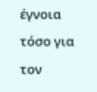έγνοια τόσο για τον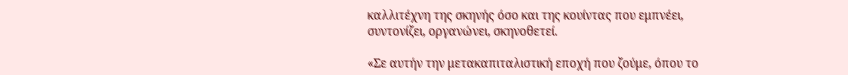καλλιτέχνη της σκηνής όσο και της κουίντας που εμπνέει, συντονίζει, οργανώνει, σκηνοθετεί.

«Σε αυτήν την μετακαπιταλιστική εποχή που ζούμε, όπου το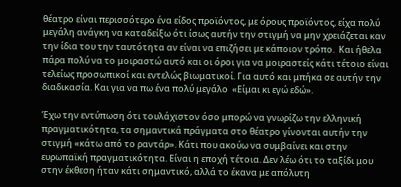θέατρο είναι περισσότερο ένα είδος προϊόντος, με όρους προϊόντος, είχα πολύ μεγάλη ανάγκη να καταδείξω ότι ίσως αυτήν την στιγμή να μην χρειάζεται καν την ίδια του την ταυτότητα αν είναι να επιζήσει με κάποιον τρόπο.  Και ήθελα πάρα πολύ να το μοιραστώ αυτό και οι όροι για να μοιραστείς κάτι τέτοιο είναι τελείως προσωπικοί και εντελώς βιωματικοί. Για αυτό και μπήκα σε αυτήν την διαδικασία. Και για να πω ένα πολύ μεγάλο  «Είμαι κι εγώ εδώ».

Έχω την εντύπωση ότι τουλάχιστον όσο μπορώ να γνωρίζω την ελληνική πραγματικότητα, τα σημαντικά πράγματα στο θέατρο γίνονται αυτήν την στιγμή «κάτω από το ραντάρ». Κάτι που ακούω να συμβαίνει και στην ευρωπαϊκή πραγματικότητα. Είναι η εποχή τέτοια. Δεν λέω ότι το ταξίδι μου στην έκθεση ήταν κάτι σημαντικό, αλλά το έκανα με απόλυτη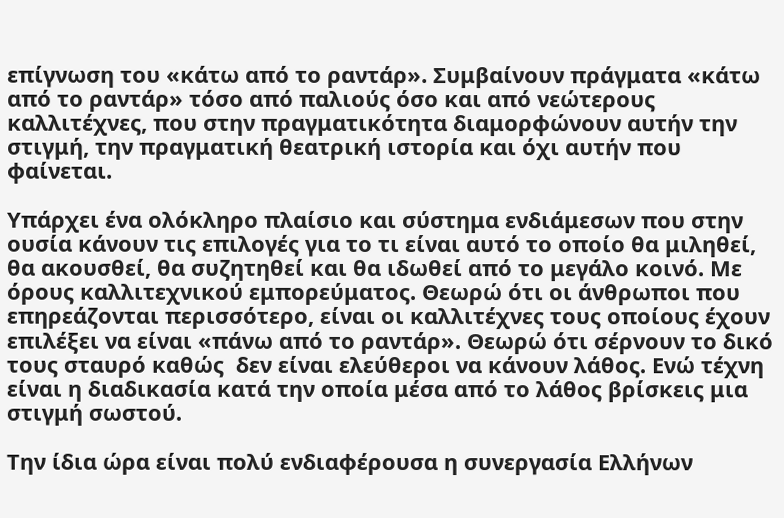επίγνωση του «κάτω από το ραντάρ». Συμβαίνουν πράγματα «κάτω από το ραντάρ» τόσο από παλιούς όσο και από νεώτερους καλλιτέχνες, που στην πραγματικότητα διαμορφώνουν αυτήν την στιγμή, την πραγματική θεατρική ιστορία και όχι αυτήν που φαίνεται.

Υπάρχει ένα ολόκληρο πλαίσιο και σύστημα ενδιάμεσων που στην ουσία κάνουν τις επιλογές για το τι είναι αυτό το οποίο θα μιληθεί, θα ακουσθεί, θα συζητηθεί και θα ιδωθεί από το μεγάλο κοινό. Με όρους καλλιτεχνικού εμπορεύματος. Θεωρώ ότι οι άνθρωποι που επηρεάζονται περισσότερο, είναι οι καλλιτέχνες τους οποίους έχουν επιλέξει να είναι «πάνω από το ραντάρ». Θεωρώ ότι σέρνουν το δικό τους σταυρό καθώς  δεν είναι ελεύθεροι να κάνουν λάθος. Ενώ τέχνη είναι η διαδικασία κατά την οποία μέσα από το λάθος βρίσκεις μια στιγμή σωστού.

Την ίδια ώρα είναι πολύ ενδιαφέρουσα η συνεργασία Ελλήνων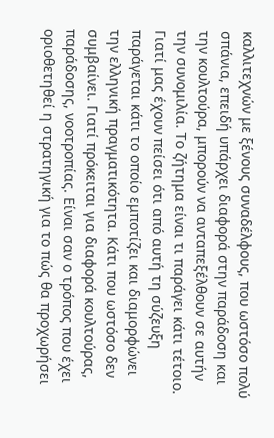καλλιτεχνών με ξένους συναδέλφους, που ωστόσο πολύ σπάνια, επειδή υπάρχει διαφορά στην παράδοση και την κουλτούρα, μπορούν να ανταπεξέλθουν σε αυτήν την συνομιλία. Το ζήτημα είναι τι παράγει κάτι τέτοιο. Γιατί μας έχουν πείσει ότι από αυτή τη σύζευξη παράγεται κάτι το οποίο εμποτίζει και διαμορφώνει την ελληνική πραγματικότητα. Κάτι που ωστόσο δεν συμβαίνει. Γιατί πρόκειται για διαφορά κουλτούρας, παράδοσης, νοοτροπίας. Είναι σαν ο τρόπος που έχει οριοθετηθεί η στρατηγική για το πώς θα προχωρήσει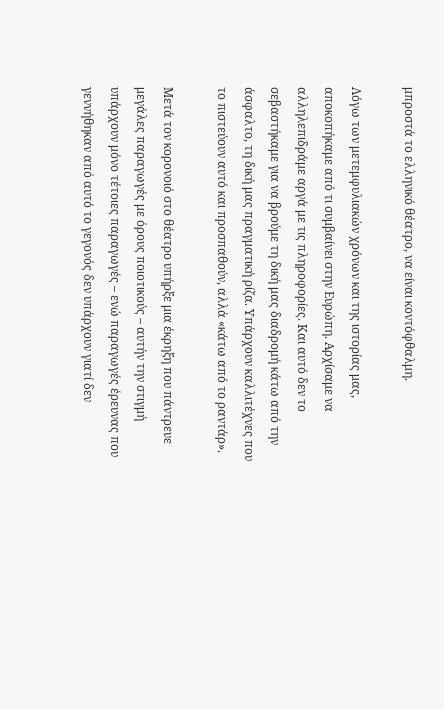μπροστά το ελληνικό θέατρο, να είναι κοντόφθαλμη.

Λόγω των μετεμφυλιακών χρόνων και της ιστορίας μας, αποκοπήκαμε από τι συμβαίνει στην Ευρώπη. Αρχίσαμε να αλληλεπιδράμε αργά με τις πληροφορίες. Και αυτό δεν το σεβαστήκαμε για να βρούμε τη δική μας διαδρομή κάτω από την άσφαλτο, τη δική μας πραγματική ρίζα. Υπάρχουν καλλιτέχνες που το πιστεύουν αυτό και προσπαθούν, αλλά «κάτω από το ραντάρ».

Μετά τον κορονοιό στο θέατρο υπήρξε μια έκρηξη που πάντρευε μεγάλες παραγωγές με όρους ποιοτικούς – αυτήν την στιγμή υπάρχουν μόνο τέτοιες παραγωγές – ενώ παραγωγές έρευνας που γεννήθηκαν από αυτό το γεγονός δεν υπάρχουν γιατί δεν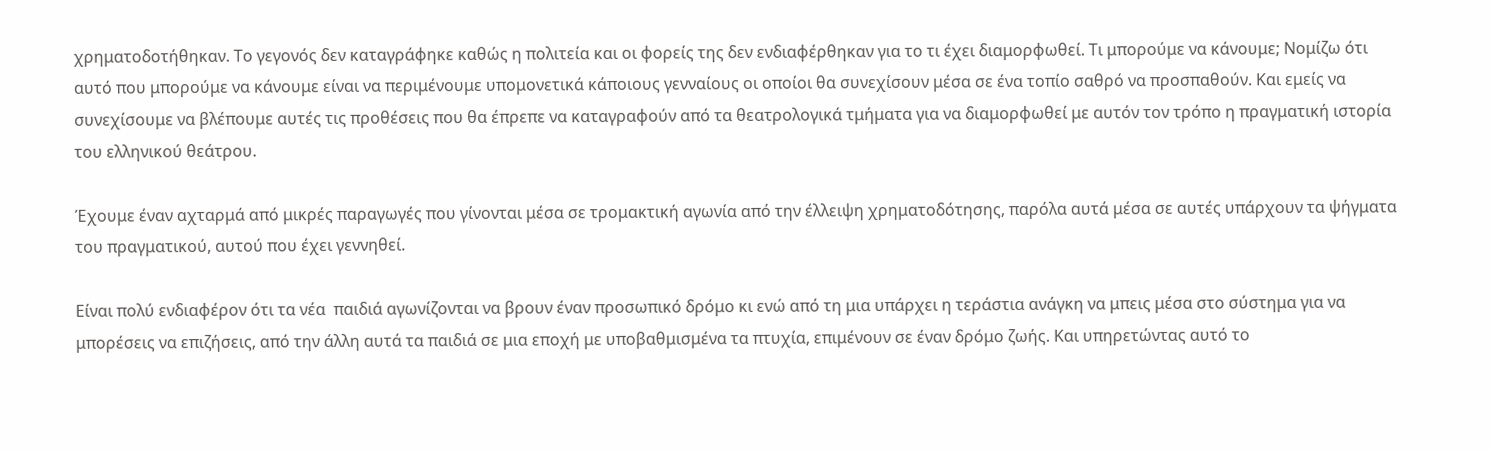χρηματοδοτήθηκαν. Το γεγονός δεν καταγράφηκε καθώς η πολιτεία και οι φορείς της δεν ενδιαφέρθηκαν για το τι έχει διαμορφωθεί. Τι μπορούμε να κάνουμε; Νομίζω ότι αυτό που μπορούμε να κάνουμε είναι να περιμένουμε υπομονετικά κάποιους γενναίους οι οποίοι θα συνεχίσουν μέσα σε ένα τοπίο σαθρό να προσπαθούν. Και εμείς να συνεχίσουμε να βλέπουμε αυτές τις προθέσεις που θα έπρεπε να καταγραφούν από τα θεατρολογικά τμήματα για να διαμορφωθεί με αυτόν τον τρόπο η πραγματική ιστορία του ελληνικού θεάτρου.

Έχουμε έναν αχταρμά από μικρές παραγωγές που γίνονται μέσα σε τρομακτική αγωνία από την έλλειψη χρηματοδότησης, παρόλα αυτά μέσα σε αυτές υπάρχουν τα ψήγματα του πραγματικού, αυτού που έχει γεννηθεί.

Είναι πολύ ενδιαφέρον ότι τα νέα  παιδιά αγωνίζονται να βρουν έναν προσωπικό δρόμο κι ενώ από τη μια υπάρχει η τεράστια ανάγκη να μπεις μέσα στο σύστημα για να μπορέσεις να επιζήσεις, από την άλλη αυτά τα παιδιά σε μια εποχή με υποβαθμισμένα τα πτυχία, επιμένουν σε έναν δρόμο ζωής. Και υπηρετώντας αυτό το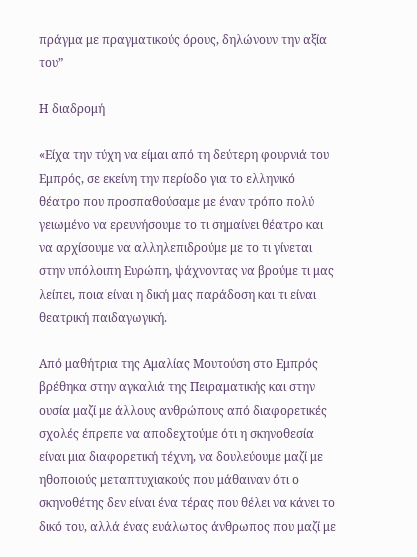πράγμα με πραγματικούς όρους, δηλώνουν την αξία του”

Η διαδρομή

«Είχα την τύχη να είμαι από τη δεύτερη φουρνιά του Εμπρός, σε εκείνη την περίοδο για το ελληνικό θέατρο που προσπαθούσαμε με έναν τρόπο πολύ γειωμένο να ερευνήσουμε το τι σημαίνει θέατρο και να αρχίσουμε να αλληλεπιδρούμε με το τι γίνεται στην υπόλοιπη Ευρώπη, ψάχνοντας να βρούμε τι μας λείπει, ποια είναι η δική μας παράδοση και τι είναι θεατρική παιδαγωγική.

Από μαθήτρια της Αμαλίας Μουτούση στο Εμπρός βρέθηκα στην αγκαλιά της Πειραματικής και στην ουσία μαζί με άλλους ανθρώπους από διαφορετικές σχολές έπρεπε να αποδεχτούμε ότι η σκηνοθεσία είναι μια διαφορετική τέχνη, να δουλεύουμε μαζί με ηθοποιούς μεταπτυχιακούς που μάθαιναν ότι ο σκηνοθέτης δεν είναι ένα τέρας που θέλει να κάνει το δικό του, αλλά ένας ευάλωτος άνθρωπος που μαζί με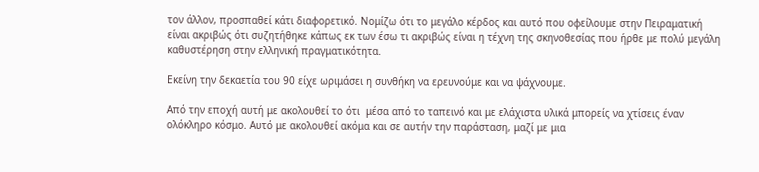τον άλλον, προσπαθεί κάτι διαφορετικό. Νομίζω ότι το μεγάλο κέρδος και αυτό που οφείλουμε στην Πειραματική είναι ακριβώς ότι συζητήθηκε κάπως εκ των έσω τι ακριβώς είναι η τέχνη της σκηνοθεσίας που ήρθε με πολύ μεγάλη καθυστέρηση στην ελληνική πραγματικότητα.

Εκείνη την δεκαετία του 90 είχε ωριμάσει η συνθήκη να ερευνούμε και να ψάχνουμε.

Από την εποχή αυτή με ακολουθεί το ότι  μέσα από το ταπεινό και με ελάχιστα υλικά μπορείς να χτίσεις έναν ολόκληρο κόσμο. Αυτό με ακολουθεί ακόμα και σε αυτήν την παράσταση, μαζί με μια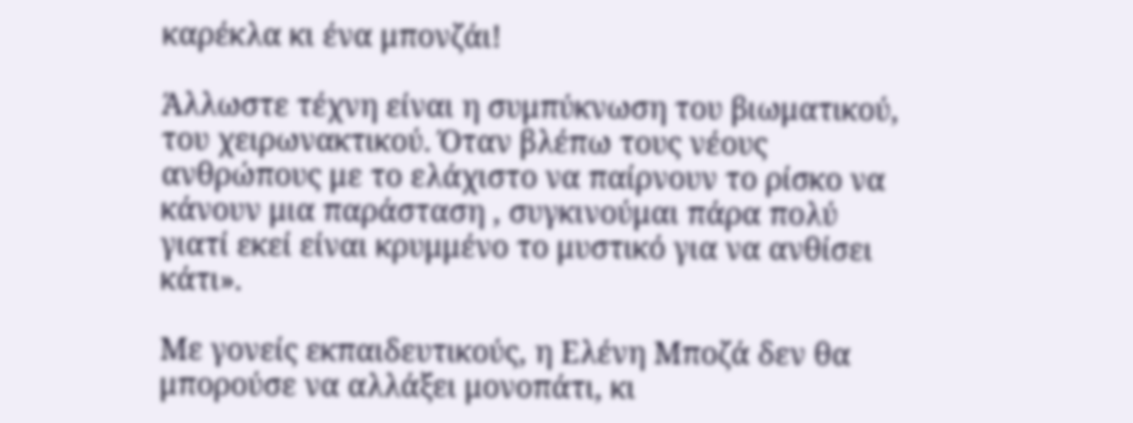καρέκλα κι ένα μπονζάι!

Άλλωστε τέχνη είναι η συμπύκνωση του βιωματικού, του χειρωνακτικού. Όταν βλέπω τους νέους ανθρώπους με το ελάχιστο να παίρνουν το ρίσκο να κάνουν μια παράσταση , συγκινούμαι πάρα πολύ γιατί εκεί είναι κρυμμένο το μυστικό για να ανθίσει κάτι».

Με γονείς εκπαιδευτικούς, η Ελένη Μποζά δεν θα μπορούσε να αλλάξει μονοπάτι, κι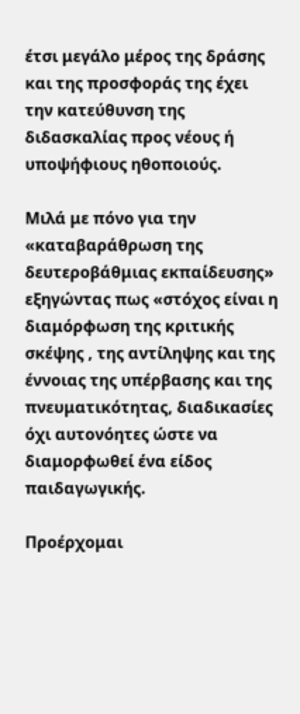έτσι μεγάλο μέρος της δράσης και της προσφοράς της έχει την κατεύθυνση της διδασκαλίας προς νέους ή υποψήφιους ηθοποιούς.

Μιλά με πόνο για την «καταβαράθρωση της δευτεροβάθμιας εκπαίδευσης» εξηγώντας πως «στόχος είναι η διαμόρφωση της κριτικής σκέψης , της αντίληψης και της έννοιας της υπέρβασης και της πνευματικότητας, διαδικασίες όχι αυτονόητες ώστε να διαμορφωθεί ένα είδος παιδαγωγικής.

Προέρχομαι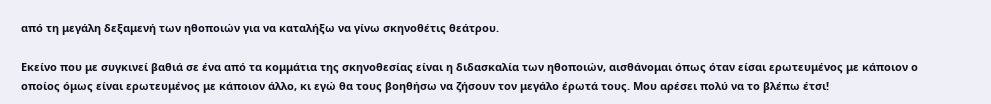από τη μεγάλη δεξαμενή των ηθοποιών για να καταλήξω να γίνω σκηνοθέτις θεάτρου.

Εκείνο που με συγκινεί βαθιά σε ένα από τα κομμάτια της σκηνοθεσίας είναι η διδασκαλία των ηθοποιών, αισθάνομαι όπως όταν είσαι ερωτευμένος με κάποιον ο οποίος όμως είναι ερωτευμένος με κάποιον άλλο, κι εγώ θα τους βοηθήσω να ζήσουν τον μεγάλο έρωτά τους. Μου αρέσει πολύ να το βλέπω έτσι!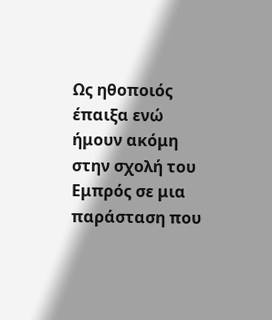Ως ηθοποιός έπαιξα ενώ ήμουν ακόμη στην σχολή του Εμπρός σε μια παράσταση που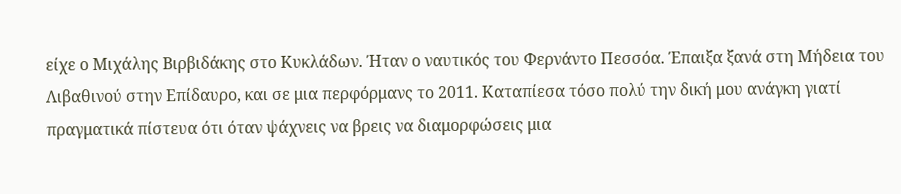είχε ο Μιχάλης Βιρβιδάκης στο Κυκλάδων. Ήταν ο ναυτικός του Φερνάντο Πεσσόα. Έπαιξα ξανά στη Μήδεια του Λιβαθινού στην Επίδαυρο, και σε μια περφόρμανς το 2011. Καταπίεσα τόσο πολύ την δική μου ανάγκη γιατί πραγματικά πίστευα ότι όταν ψάχνεις να βρεις να διαμορφώσεις μια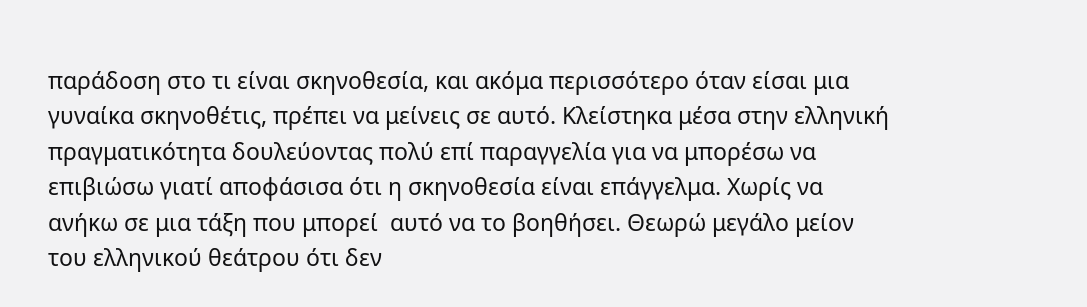παράδοση στο τι είναι σκηνοθεσία, και ακόμα περισσότερο όταν είσαι μια γυναίκα σκηνοθέτις, πρέπει να μείνεις σε αυτό. Κλείστηκα μέσα στην ελληνική πραγματικότητα δουλεύοντας πολύ επί παραγγελία για να μπορέσω να επιβιώσω γιατί αποφάσισα ότι η σκηνοθεσία είναι επάγγελμα. Χωρίς να ανήκω σε μια τάξη που μπορεί  αυτό να το βοηθήσει. Θεωρώ μεγάλο μείον του ελληνικού θεάτρου ότι δεν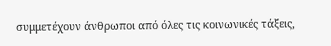συμμετέχουν άνθρωποι από όλες τις κοινωνικές τάξεις,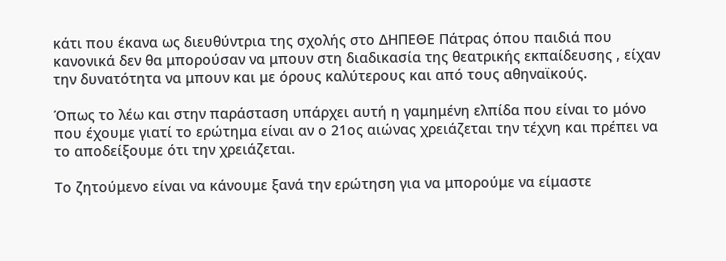κάτι που έκανα ως διευθύντρια της σχολής στο ΔΗΠΕΘΕ Πάτρας όπου παιδιά που κανονικά δεν θα μπορούσαν να μπουν στη διαδικασία της θεατρικής εκπαίδευσης , είχαν την δυνατότητα να μπουν και με όρους καλύτερους και από τους αθηναϊκούς.

Όπως το λέω και στην παράσταση υπάρχει αυτή η γαμημένη ελπίδα που είναι το μόνο που έχουμε γιατί το ερώτημα είναι αν ο 21ος αιώνας χρειάζεται την τέχνη και πρέπει να το αποδείξουμε ότι την χρειάζεται.

Το ζητούμενο είναι να κάνουμε ξανά την ερώτηση για να μπορούμε να είμαστε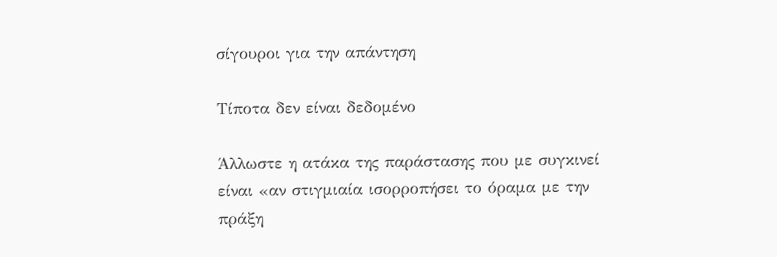σίγουροι για την απάντηση

Τίποτα δεν είναι δεδομένο

Άλλωστε η ατάκα της παράστασης που με συγκινεί είναι «αν στιγμιαία ισορροπήσει το όραμα με την πράξη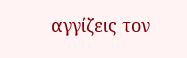αγγίζεις τον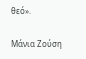θεό».

Μάνια Ζούση